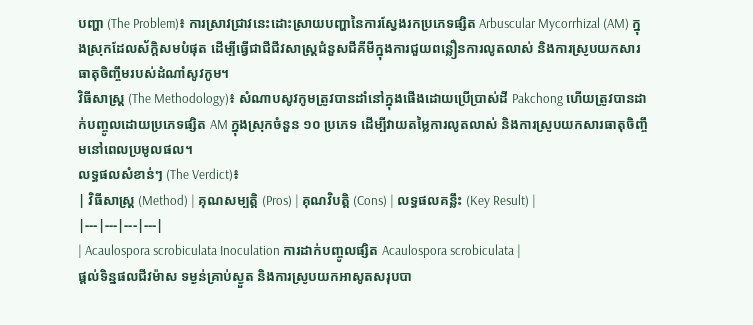បញ្ហា (The Problem)៖ ការស្រាវជ្រាវនេះដោះស្រាយបញ្ហានៃការស្វែងរកប្រភេទផ្សិត Arbuscular Mycorrhizal (AM) ក្នុងស្រុកដែលស័ក្តិសមបំផុត ដើម្បីធ្វើជាជីជីវសាស្ត្រជំនួសជីគីមីក្នុងការជួយពន្លឿនការលូតលាស់ និងការស្រូបយកសារធាតុចិញ្ចឹមរបស់ដំណាំសូវកូម។
វិធីសាស្ត្រ (The Methodology)៖ សំណាបសូវកូមត្រូវបានដាំនៅក្នុងផើងដោយប្រើប្រាស់ដី Pakchong ហើយត្រូវបានដាក់បញ្ចូលដោយប្រភេទផ្សិត AM ក្នុងស្រុកចំនួន ១០ ប្រភេទ ដើម្បីវាយតម្លៃការលូតលាស់ និងការស្រូបយកសារធាតុចិញ្ចឹមនៅពេលប្រមូលផល។
លទ្ធផលសំខាន់ៗ (The Verdict)៖
| វិធីសាស្ត្រ (Method) | គុណសម្បត្តិ (Pros) | គុណវិបត្តិ (Cons) | លទ្ធផលគន្លឹះ (Key Result) |
|---|---|---|---|
| Acaulospora scrobiculata Inoculation ការដាក់បញ្ចូលផ្សិត Acaulospora scrobiculata |
ផ្តល់ទិន្នផលជីវម៉ាស ទម្ងន់គ្រាប់ស្ងួត និងការស្រូបយកអាសូតសរុបបា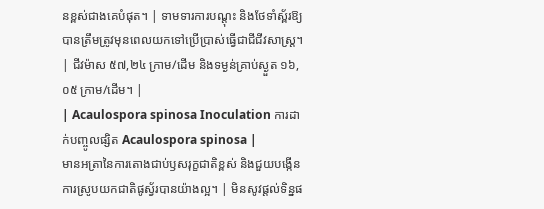នខ្ពស់ជាងគេបំផុត។ | ទាមទារការបណ្តុះ និងថែទាំស្ព័រឱ្យបានត្រឹមត្រូវមុនពេលយកទៅប្រើប្រាស់ធ្វើជាជីជីវសាស្ត្រ។ | ជីវម៉ាស ៥៧,២៤ ក្រាម/ដើម និងទម្ងន់គ្រាប់ស្ងួត ១៦,០៥ ក្រាម/ដើម។ |
| Acaulospora spinosa Inoculation ការដាក់បញ្ចូលផ្សិត Acaulospora spinosa |
មានអត្រានៃការតោងជាប់ឫសរុក្ខជាតិខ្ពស់ និងជួយបង្កើនការស្រូបយកជាតិផូស្វ័របានយ៉ាងល្អ។ | មិនសូវផ្តល់ទិន្នផ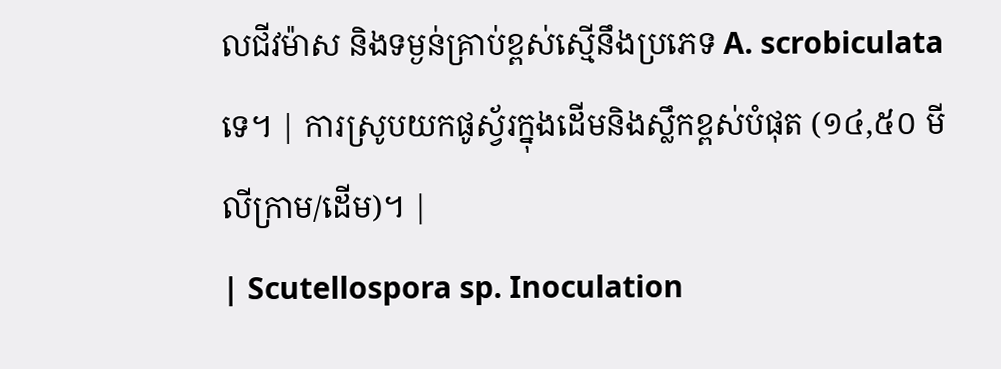លជីវម៉ាស និងទម្ងន់គ្រាប់ខ្ពស់ស្មើនឹងប្រភេទ A. scrobiculata ទេ។ | ការស្រូបយកផូស្វ័រក្នុងដើមនិងស្លឹកខ្ពស់បំផុត (១៤,៥០ មីលីក្រាម/ដើម)។ |
| Scutellospora sp. Inoculation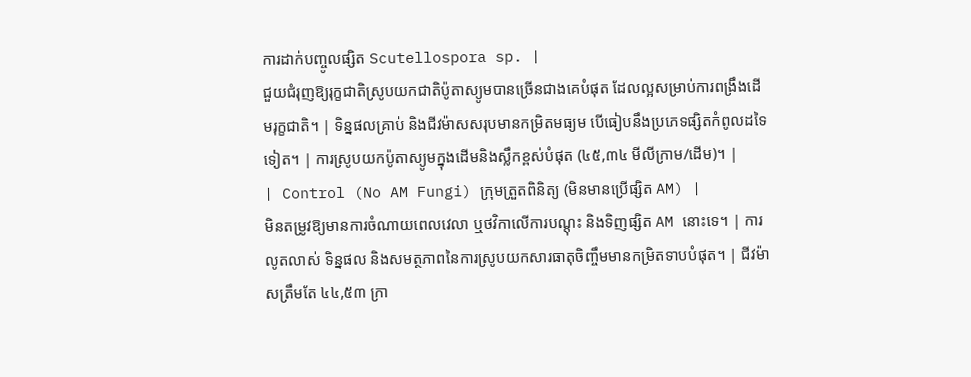ការដាក់បញ្ចូលផ្សិត Scutellospora sp. |
ជួយជំរុញឱ្យរុក្ខជាតិស្រូបយកជាតិប៉ូតាស្យូមបានច្រើនជាងគេបំផុត ដែលល្អសម្រាប់ការពង្រឹងដើមរុក្ខជាតិ។ | ទិន្នផលគ្រាប់ និងជីវម៉ាសសរុបមានកម្រិតមធ្យម បើធៀបនឹងប្រភេទផ្សិតកំពូលដទៃទៀត។ | ការស្រូបយកប៉ូតាស្យូមក្នុងដើមនិងស្លឹកខ្ពស់បំផុត (៤៥,៣៤ មីលីក្រាម/ដើម)។ |
| Control (No AM Fungi) ក្រុមត្រួតពិនិត្យ (មិនមានប្រើផ្សិត AM) |
មិនតម្រូវឱ្យមានការចំណាយពេលវេលា ឬថវិកាលើការបណ្តុះ និងទិញផ្សិត AM នោះទេ។ | ការលូតលាស់ ទិន្នផល និងសមត្ថភាពនៃការស្រូបយកសារធាតុចិញ្ចឹមមានកម្រិតទាបបំផុត។ | ជីវម៉ាសត្រឹមតែ ៤៤,៥៣ ក្រា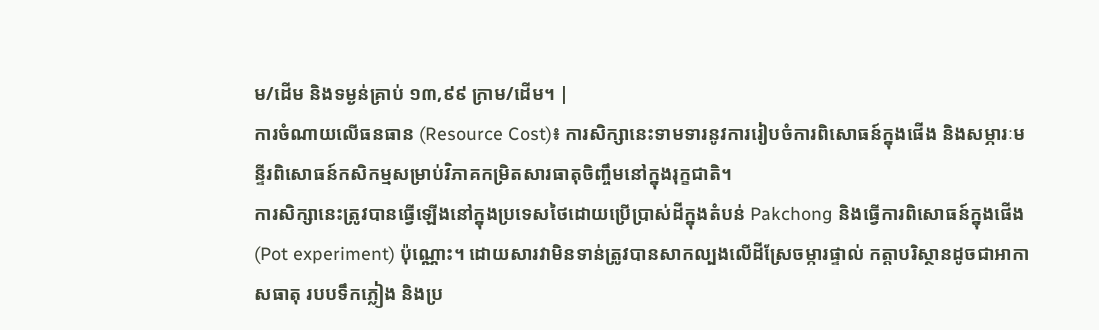ម/ដើម និងទម្ងន់គ្រាប់ ១៣,៩៩ ក្រាម/ដើម។ |
ការចំណាយលើធនធាន (Resource Cost)៖ ការសិក្សានេះទាមទារនូវការរៀបចំការពិសោធន៍ក្នុងផើង និងសម្ភារៈមន្ទីរពិសោធន៍កសិកម្មសម្រាប់វិភាគកម្រិតសារធាតុចិញ្ចឹមនៅក្នុងរុក្ខជាតិ។
ការសិក្សានេះត្រូវបានធ្វើឡើងនៅក្នុងប្រទេសថៃដោយប្រើប្រាស់ដីក្នុងតំបន់ Pakchong និងធ្វើការពិសោធន៍ក្នុងផើង (Pot experiment) ប៉ុណ្ណោះ។ ដោយសារវាមិនទាន់ត្រូវបានសាកល្បងលើដីស្រែចម្ការផ្ទាល់ កត្តាបរិស្ថានដូចជាអាកាសធាតុ របបទឹកភ្លៀង និងប្រ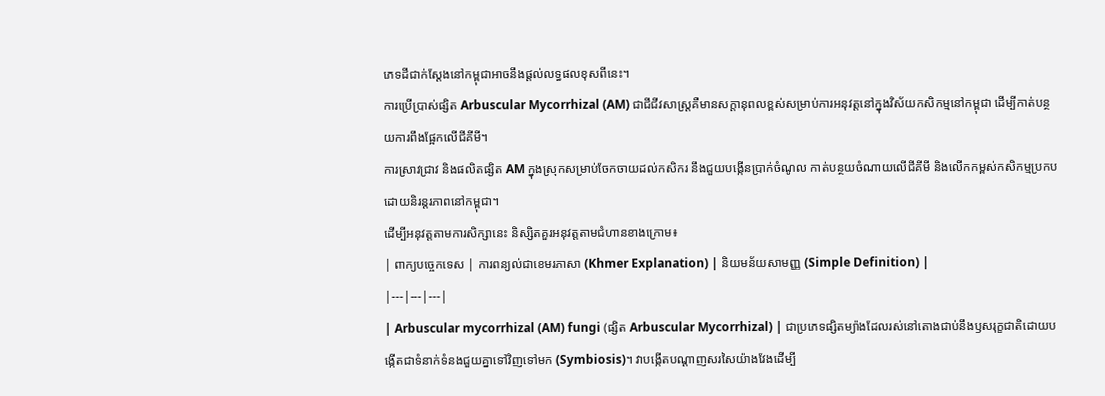ភេទដីជាក់ស្តែងនៅកម្ពុជាអាចនឹងផ្តល់លទ្ធផលខុសពីនេះ។
ការប្រើប្រាស់ផ្សិត Arbuscular Mycorrhizal (AM) ជាជីជីវសាស្ត្រគឺមានសក្តានុពលខ្ពស់សម្រាប់ការអនុវត្តនៅក្នុងវិស័យកសិកម្មនៅកម្ពុជា ដើម្បីកាត់បន្ថយការពឹងផ្អែកលើជីគីមី។
ការស្រាវជ្រាវ និងផលិតផ្សិត AM ក្នុងស្រុកសម្រាប់ចែកចាយដល់កសិករ នឹងជួយបង្កើនប្រាក់ចំណូល កាត់បន្ថយចំណាយលើជីគីមី និងលើកកម្ពស់កសិកម្មប្រកបដោយនិរន្តរភាពនៅកម្ពុជា។
ដើម្បីអនុវត្តតាមការសិក្សានេះ និស្សិតគួរអនុវត្តតាមជំហានខាងក្រោម៖
| ពាក្យបច្ចេកទេស | ការពន្យល់ជាខេមរភាសា (Khmer Explanation) | និយមន័យសាមញ្ញ (Simple Definition) |
|---|---|---|
| Arbuscular mycorrhizal (AM) fungi (ផ្សិត Arbuscular Mycorrhizal) | ជាប្រភេទផ្សិតម្យ៉ាងដែលរស់នៅតោងជាប់នឹងឫសរុក្ខជាតិដោយបង្កើតជាទំនាក់ទំនងជួយគ្នាទៅវិញទៅមក (Symbiosis)។ វាបង្កើតបណ្ដាញសរសៃយ៉ាងវែងដើម្បី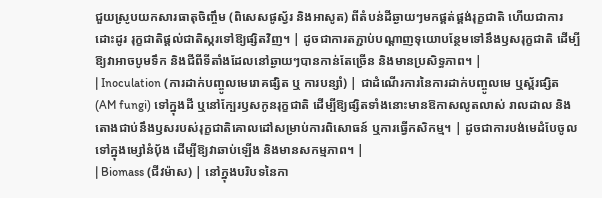ជួយស្រូបយកសារធាតុចិញ្ចឹម (ពិសេសផូស្វ័រ និងអាសូត) ពីតំបន់ដីឆ្ងាយៗមកផ្គត់ផ្គង់រុក្ខជាតិ ហើយជាការដោះដូរ រុក្ខជាតិផ្តល់ជាតិស្ករទៅឱ្យផ្សិតវិញ។ | ដូចជាការតភ្ជាប់បណ្តាញទុយោបន្ថែមទៅនឹងឫសរុក្ខជាតិ ដើម្បីឱ្យវាអាចបូមទឹក និងជីពីទីតាំងដែលនៅឆ្ងាយៗបានកាន់តែច្រើន និងមានប្រសិទ្ធភាព។ |
| Inoculation (ការដាក់បញ្ចូលមេរោគផ្សិត ឬ ការបន្សាំ) | ជាដំណើរការនៃការដាក់បញ្ចូលមេ ឬស្ព័រផ្សិត (AM fungi) ទៅក្នុងដី ឬនៅក្បែរឫសកូនរុក្ខជាតិ ដើម្បីឱ្យផ្សិតទាំងនោះមានឱកាសលូតលាស់ រាលដាល និងតោងជាប់នឹងឫសរបស់រុក្ខជាតិគោលដៅសម្រាប់ការពិសោធន៍ ឬការធ្វើកសិកម្ម។ | ដូចជាការបង់មេដំបែចូលទៅក្នុងម្សៅនំប៉័ង ដើម្បីឱ្យវាឆាប់ឡើង និងមានសកម្មភាព។ |
| Biomass (ជីវម៉ាស) | នៅក្នុងបរិបទនៃកា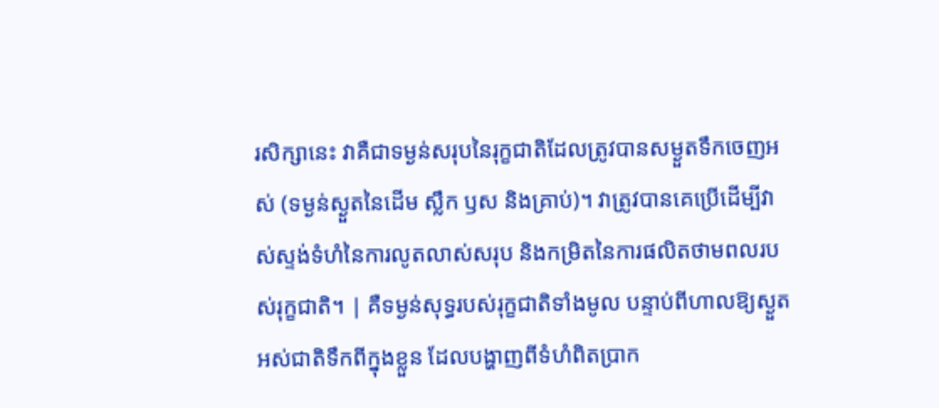រសិក្សានេះ វាគឺជាទម្ងន់សរុបនៃរុក្ខជាតិដែលត្រូវបានសម្ងួតទឹកចេញអស់ (ទម្ងន់ស្ងួតនៃដើម ស្លឹក ឫស និងគ្រាប់)។ វាត្រូវបានគេប្រើដើម្បីវាស់ស្ទង់ទំហំនៃការលូតលាស់សរុប និងកម្រិតនៃការផលិតថាមពលរបស់រុក្ខជាតិ។ | គឺទម្ងន់សុទ្ធរបស់រុក្ខជាតិទាំងមូល បន្ទាប់ពីហាលឱ្យស្ងួតអស់ជាតិទឹកពីក្នុងខ្លួន ដែលបង្ហាញពីទំហំពិតប្រាក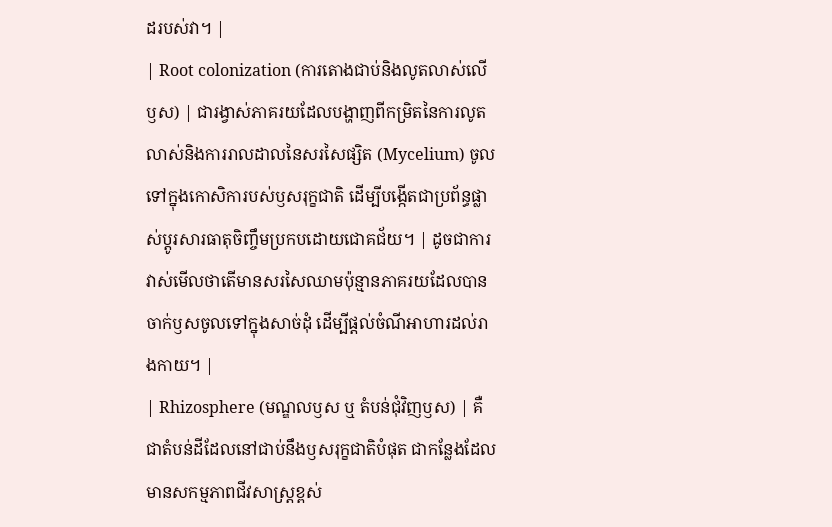ដរបស់វា។ |
| Root colonization (ការតោងជាប់និងលូតលាស់លើឫស) | ជារង្វាស់ភាគរយដែលបង្ហាញពីកម្រិតនៃការលូតលាស់និងការរាលដាលនៃសរសៃផ្សិត (Mycelium) ចូលទៅក្នុងកោសិការបស់ឫសរុក្ខជាតិ ដើម្បីបង្កើតជាប្រព័ន្ធផ្លាស់ប្តូរសារធាតុចិញ្ចឹមប្រកបដោយជោគជ័យ។ | ដូចជាការវាស់មើលថាតើមានសរសៃឈាមប៉ុន្មានភាគរយដែលបានចាក់ឫសចូលទៅក្នុងសាច់ដុំ ដើម្បីផ្តល់ចំណីអាហារដល់រាងកាយ។ |
| Rhizosphere (មណ្ឌលឫស ឬ តំបន់ជុំវិញឫស) | គឺជាតំបន់ដីដែលនៅជាប់នឹងឫសរុក្ខជាតិបំផុត ជាកន្លែងដែលមានសកម្មភាពជីវសាស្ត្រខ្ពស់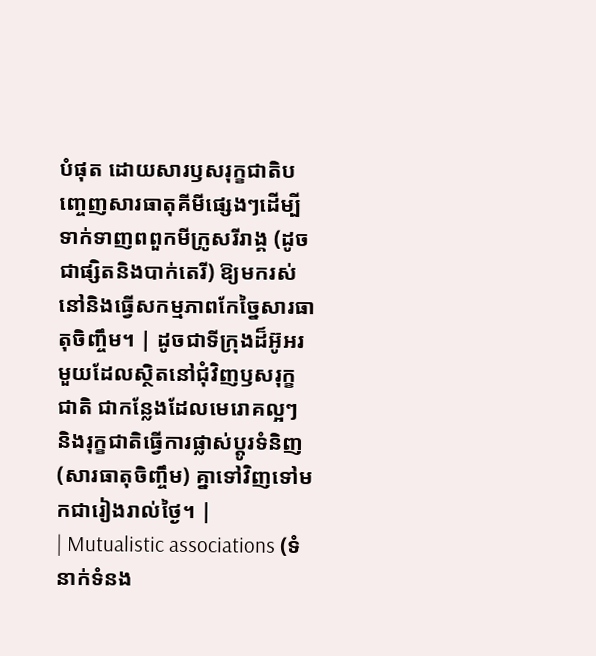បំផុត ដោយសារឫសរុក្ខជាតិបញ្ចេញសារធាតុគីមីផ្សេងៗដើម្បីទាក់ទាញពពួកមីក្រូសរីរាង្គ (ដូចជាផ្សិតនិងបាក់តេរី) ឱ្យមករស់នៅនិងធ្វើសកម្មភាពកែច្នៃសារធាតុចិញ្ចឹម។ | ដូចជាទីក្រុងដ៏អ៊ូអរមួយដែលស្ថិតនៅជុំវិញឫសរុក្ខជាតិ ជាកន្លែងដែលមេរោគល្អៗ និងរុក្ខជាតិធ្វើការផ្លាស់ប្តូរទំនិញ (សារធាតុចិញ្ចឹម) គ្នាទៅវិញទៅមកជារៀងរាល់ថ្ងៃ។ |
| Mutualistic associations (ទំនាក់ទំនង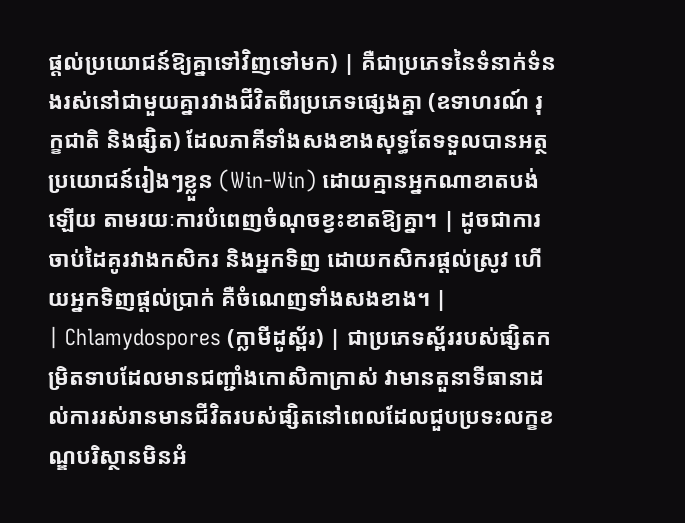ផ្តល់ប្រយោជន៍ឱ្យគ្នាទៅវិញទៅមក) | គឺជាប្រភេទនៃទំនាក់ទំនងរស់នៅជាមួយគ្នារវាងជីវិតពីរប្រភេទផ្សេងគ្នា (ឧទាហរណ៍ រុក្ខជាតិ និងផ្សិត) ដែលភាគីទាំងសងខាងសុទ្ធតែទទួលបានអត្ថប្រយោជន៍រៀងៗខ្លួន (Win-Win) ដោយគ្មានអ្នកណាខាតបង់ឡើយ តាមរយៈការបំពេញចំណុចខ្វះខាតឱ្យគ្នា។ | ដូចជាការចាប់ដៃគូរវាងកសិករ និងអ្នកទិញ ដោយកសិករផ្តល់ស្រូវ ហើយអ្នកទិញផ្តល់ប្រាក់ គឺចំណេញទាំងសងខាង។ |
| Chlamydospores (ក្លាមីដូស្ព័រ) | ជាប្រភេទស្ព័ររបស់ផ្សិតកម្រិតទាបដែលមានជញ្ជាំងកោសិកាក្រាស់ វាមានតួនាទីធានាដល់ការរស់រានមានជីវិតរបស់ផ្សិតនៅពេលដែលជួបប្រទះលក្ខខណ្ឌបរិស្ថានមិនអំ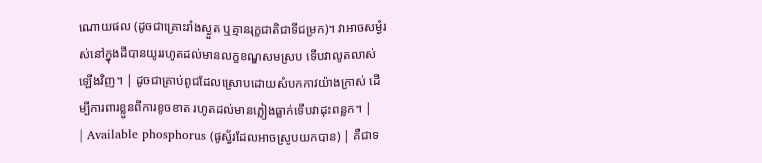ណោយផល (ដូចជាគ្រោះរាំងស្ងួត ឬគ្មានរុក្ខជាតិជាទីជម្រក)។ វាអាចសម្ងំរស់នៅក្នុងដីបានយូររហូតដល់មានលក្ខខណ្ឌសមស្រប ទើបវាលូតលាស់ឡើងវិញ។ | ដូចជាគ្រាប់ពូជដែលស្រោបដោយសំបកកាវយ៉ាងក្រាស់ ដើម្បីការពារខ្លួនពីការខូចខាត រហូតដល់មានភ្លៀងធ្លាក់ទើបវាដុះពន្លក។ |
| Available phosphorus (ផូស្វ័រដែលអាចស្រូបយកបាន) | គឺជាទ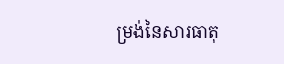ម្រង់នៃសារធាតុ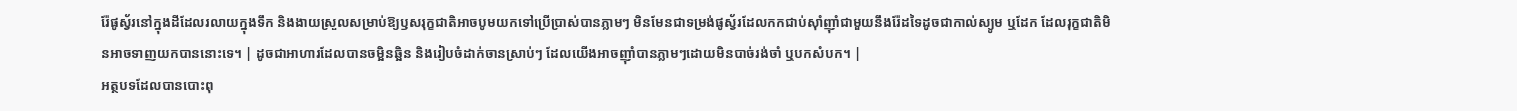រ៉ែផូស្វ័រនៅក្នុងដីដែលរលាយក្នុងទឹក និងងាយស្រួលសម្រាប់ឱ្យឫសរុក្ខជាតិអាចបូមយកទៅប្រើប្រាស់បានភ្លាមៗ មិនមែនជាទម្រង់ផូស្វ័រដែលកកជាប់ស៊ាំញ៉ាំជាមួយនឹងរ៉ែដទៃដូចជាកាល់ស្យូម ឬដែក ដែលរុក្ខជាតិមិនអាចទាញយកបាននោះទេ។ | ដូចជាអាហារដែលបានចម្អិនឆ្អិន និងរៀបចំដាក់ចានស្រាប់ៗ ដែលយើងអាចញ៉ាំបានភ្លាមៗដោយមិនបាច់រង់ចាំ ឬបកសំបក។ |
អត្ថបទដែលបានបោះពុ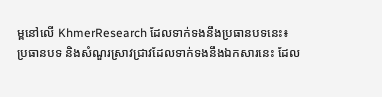ម្ពនៅលើ KhmerResearch ដែលទាក់ទងនឹងប្រធានបទនេះ៖
ប្រធានបទ និងសំណួរស្រាវជ្រាវដែលទាក់ទងនឹងឯកសារនេះ ដែល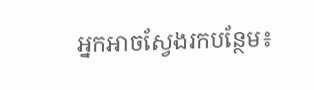អ្នកអាចស្វែងរកបន្ថែម៖